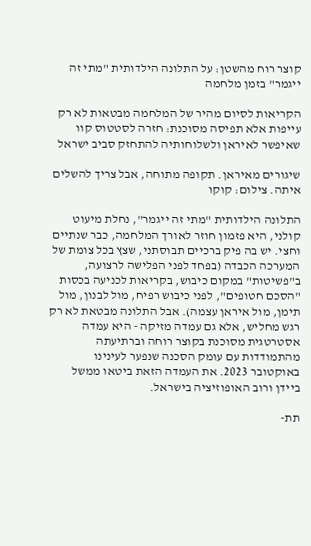קוצר רוח מהשטן: על התלונה הילדותית "מתי זה ייגמר" בזמן מלחמה

הקריאות לסיום מהיר של המלחמה מבטאות לא רק עייפות אלא תפיסה מסוכנת: חזרה לסטטוס קוו שאיפשר לאיראן ולשלוחותיה להתחזק סביב ישראל

שיגורים מאיראן. תקופה מתוחה, אבל צריך להשלים איתה. צילום: קוקו

התלונה הילדותית "מתי זה ייגמר", נחלת מיעוט קולני, היא פזמון חוזר לאורך המלחמה, כבר שנתיים וחצי. יש בה פיק ברכיים תבוסתני, שצץ בכל צומת של המערכה הכבדה (בפחד לפני הפלישה לרצועה, ב"פשיטות" במקום כיבוש, בקריאות לכניעה בכסות "הסכם חטופים", לפני כיבוש רפיח, מול לבנון, מול תימן, מול איראן עצמה). אבל התלונה מבטאת לא רק רגש מחליש, אלא גם עמדה מזיקה - היא עמדה אסטרטגית מסוכנת בקוצר רוחה וברתיעתה מהתמודדות עם עומק הסכנה שנפער לעינינו באוקטובר 2023. את העמדה הזאת ביטאו ממשל ביידן ורוב האופוזיציה בישראל.

תת-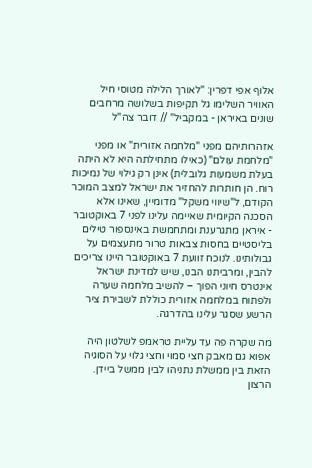אלוף אפי דפרין: "לאורך הלילה מטוסי חיל האוויר השלימו גל תקיפות בשלושה מרחבים שונים באיראן - במקביל" // דובר צה"ל

אזהרותיהם מפני "מלחמה אזורית" או מפני "מלחמת עולם" (כאילו מתחילתה היא לא היתה בעלת משמעות גלובלית) אינן רק גילוי של נמיכות רוח. הן חותרות להחזיר את ישראל למצב המוכר הקודם, ל"שיווי משקל" מדומיין, שאינו אלא הסכנה הקיומית שאיימה עלינו לפני 7 באוקטובר - איראן מתגרענת ומתחמשת באינספור טילים בליסטיים בחסות צבאות טרור מתעצמים על גבולותינו. לנוכח זוועת 7 באוקטובר היינו צריכים להבין, ומרביתנו הבנו, שיש למדינת ישראל אינטרס חיוני הפוך – להשיב מלחמה שערה ולפתוח במלחמה אזורית כוללת לשבירת ציר הרשע שסגר עלינו בהדרגה.

מה שקרה פה עד עליית טראמפ לשלטון היה אפוא גם מאבק חצי סמוי וחצי גלוי על הסוגיה הזאת בין ממשלת נתניהו לבין ממשל ביידן. הרצון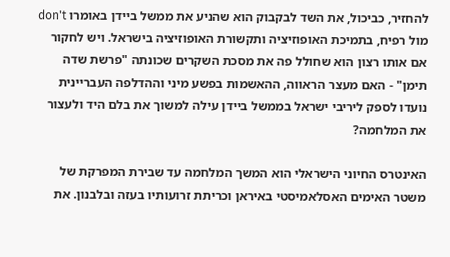להחזיר, כביכול, את השד לבקבוק הוא שהניע את ממשל ביידן באומרו don't מול רפיח, בתמיכת האופוזיציה ותקשורת האופוזיציה בישראל. ויש לחקור אם אותו רצון הוא שחולל פה את מסכת השקרים שכונתה "פרשת שדה תימן" - האם מעצר הראווה, ההאשמות בפשע מיני וההדלפה העבריינית נועדו לספק ליריבי ישראל בממשל ביידן עילה למשוך את בלם היד ולעצור את המלחמה?

האינטרס החיוני הישראלי הוא המשך המלחמה עד שבירת המפרקת של משטר האימים האסלאמיסטי באיראן וכריתת זרועותיו בעזה ובלבנון. את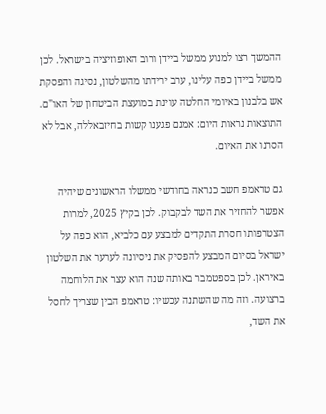ההמשך רצו למנוע ממשל ביידן ורוב האופוזיציה בישראל. לכן ממשל ביידן כפה עלינו, ערב ירידתו מהשלטון, נסיגה והפסקת אש בלבנון באיומי החלטה עוינת במועצת הביטחון של האו"ם. התוצאות נראות היום: אמנם פגענו קשות בחיזבאללה, אבל לא הסרנו את האיום.

גם טראמפ חשב כנראה בחודשי ממשלו הראשונים שיהיה אפשר להחזיר את השד לבקבוק. לכן בקיץ 2025, למרות הצטרפותו חסרת התקדים למבצע עם כלביא, הוא כפה על ישראל בסיום המבצע להפסיק את ניסיונה לערער את השלטון באיראן. לכן בספטמבר באותה שנה הוא עצר את הלוחמה ברצועה. וזה מה שהשתנה עכשיו: טראמפ הבין שצריך לחסל את השד,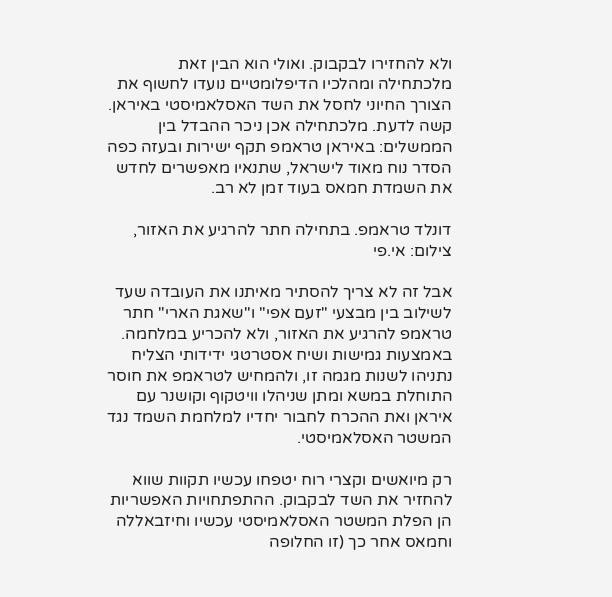ולא להחזירו לבקבוק. ואולי הוא הבין זאת מלכתחילה ומהלכיו הדיפלומטיים נועדו לחשוף את הצורך החיוני לחסל את השד האסלאמיסטי באיראן. קשה לדעת. מלכתחילה אכן ניכר ההבדל בין הממשלים: באיראן טראמפ תקף ישירות ובעזה כפה הסדר נוח מאוד לישראל, שתנאיו מאפשרים לחדש את השמדת חמאס בעוד זמן לא רב.

דונלד טראמפ. בתחילה חתר להרגיע את האזור, צילום: אי.פי

אבל זה לא צריך להסתיר מאיתנו את העובדה שעד לשילוב בין מבצעי "זעם אפי" ו"שאגת הארי" חתר טראמפ להרגיע את האזור, ולא להכריע במלחמה. באמצעות גמישות ושיח אסטרטגי ידידותי הצליח נתניהו לשנות מגמה זו, ולהמחיש לטראמפ את חוסר התוחלת במשא ומתן שניהלו וויטקוף וקושנר עם איראן ואת ההכרח לחבור יחדיו למלחמת השמד נגד המשטר האסלאמיסטי.

רק מיואשים וקצרי רוח יטפחו עכשיו תקוות שווא להחזיר את השד לבקבוק. ההתפתחויות האפשריות הן הפלת המשטר האסלאמיסטי עכשיו וחיזבאללה וחמאס אחר כך (זו החלופה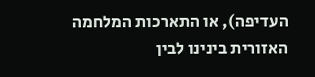העדיפה), או התארכות המלחמה האזורית בינינו לבין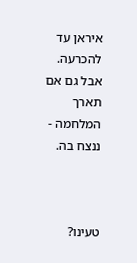איראן עד להכרעה. אבל גם אם תארך המלחמה - ננצח בה.



טעינו?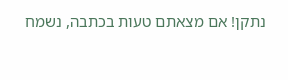נתקן! אם מצאתם טעות בכתבה, נשמח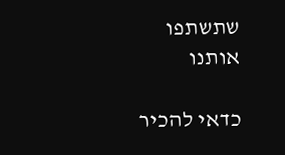שתשתפו אותנו

כדאי להכיר